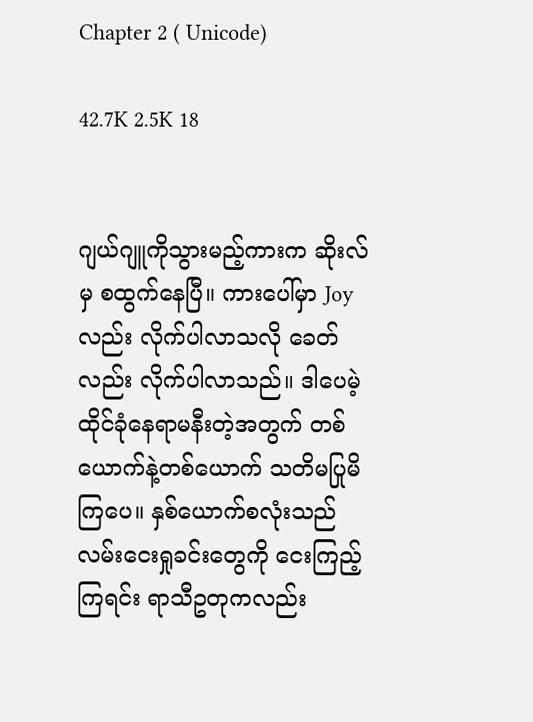Chapter 2 ( Unicode)

42.7K 2.5K 18


ဂျယ်ဂျူကိုသွားမည့်ကားက ဆိုးလ်မှ စထွက်နေပြီ။ ကားပေါ်မှာ Joy လည်း လိုက်ပါလာသလို ခေတ်လည်း လိုက်ပါလာသည်။ ဒါပေမဲ့ ထိုင်ခုံနေရာမနီးတဲ့အတွက် တစ်ယောက်နဲ့တစ်‌ယောက် သတိမပြုမိကြပေ။ နှစ်ယောက်စလုံးသည် လမ်းငေးရှုခင်းတွေကို ငေးကြည့်ကြရင်း ရာသီဥတုကလည်း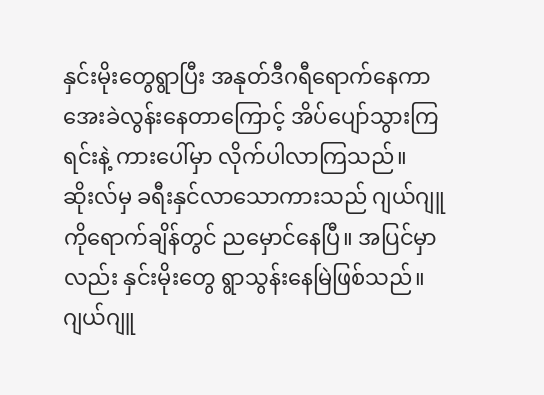နှင်းမိုးတွေရွာပြီး အနုတ်ဒီဂရီရောက်နေကာ အေးခဲလွန်းနေတာကြောင့် အိပ်ပျော်သွားကြရင်းနဲ့ ကားပေါ်မှာ လိုက်ပါလာကြသည်။ ဆိုးလ်မှ ခရီးနှင်လာသောကားသည် ဂျယ်ဂျူကိုရောက်ချိန်တွင် ညမှောင်နေပြီ။ အပြင်မှာလည်း နှင်းမိုးတွေ ရွာသွန်းနေမြဲဖြစ်သည်။ ဂျယ်ဂျူ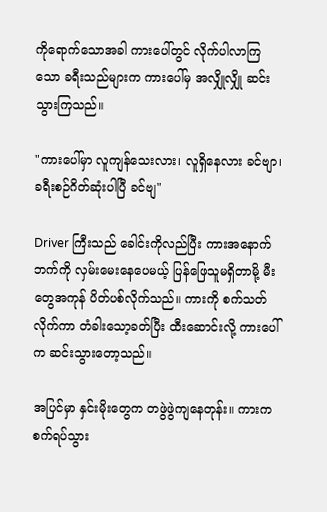ကိုရောက်သောအခါ ကားပေါ်တွင် လိုက်ပါလာကြသော ခရီးသည်များက ကားပေါ်မှ အလျှိုလျှို ဆင်းသွားကြသည်။

"ကားပေါ်မှာ လူကျန်သေးလား၊ လူရှိနေလား ခင်ဗျာ၊ ခရီးစဉ်ဂိတ်ဆုံးပါပြီ ခင်ဗျ"

Driver ကြီးသည် ခေါင်းကိုလည်ပြီး ကားအနောက်ဘက်ကို လှမ်းမေးနေပေမယ့် ပြန်ဖြေသူမရှိတာမို့ မီးတွေအကုန် ပိတ်ပစ်လိုက်သည်။ ကားကို စက်သတ်လိုက်ကာ တံခါးသော့ခတ်ပြီး ထီးဆောင်းလို့ ကားပေါ်က ဆင်းသွားတော့သည်။

အပြင်မှာ နှင်းမိုးတွေက တဖွဲဖွဲကျနေတုန်း။ ကားက စက်ရပ်သွား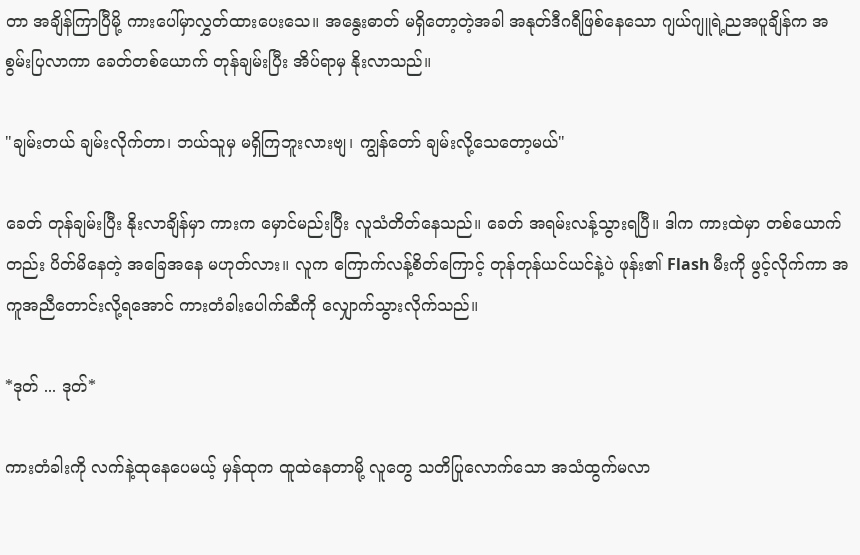တာ အချိန်ကြာပြီမို့ ကားပေါ်မှာလွှတ်ထားပေးသေ။ အနွေးဓာတ် မရှိတော့တဲ့အခါ အနုတ်ဒီဂရီဖြစ်နေသော ဂျယ်ဂျူရဲ့ညအပူချိန်က အစွမ်းပြလာကာ ခေတ်တစ်ယောက် တုန်ချမ်းပြီး အိပ်ရာမှ နိုးလာသည်။

"ချမ်းတယ် ချမ်းလိုက်တာ၊ ဘယ်သူမှ မရှိကြဘူးလားဗျ၊ ကျွန်တော် ချမ်းလို့သေတော့မယ်"

ခေတ် တုန်ချမ်းပြီး နိုးလာချိန်မှာ ကားက မှောင်မည်းပြီး လူသံတိတ်နေသည်။ ခေတ် အရမ်းလန့်သွားရပြီ။ ဒါက ကားထဲမှာ တစ်ယောက်တည်း ပိတ်မိနေတဲ့ အခြေအနေ မဟုတ်လား။ လူက ကြောက်လန့်စိတ်ကြောင့် တုန်တုန်ယင်ယင်နဲ့ပဲ ဖုန်း၏ Flash မီးကို ဖွင့်လိုက်ကာ အကူအညီတောင်းလို့ရအောင် ကားတံခါးပေါက်ဆီကို လျှောက်သွားလိုက်သည်။

*ဒုတ် ... ဒုတ်*

ကားတံခါးကို လက်နဲ့ထုနေပေမယ့် မှန်ထုက ထူထဲနေတာမို့ လူတွေ သတိပြုလောက်သော အသံထွက်မလာ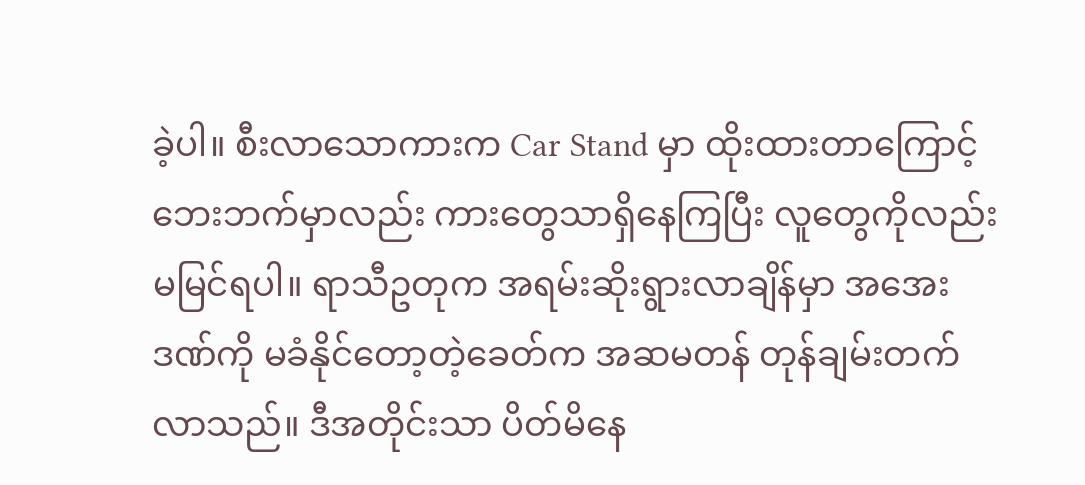ခဲ့ပါ။ စီးလာသောကားက Car Stand မှာ ထိုးထားတာကြောင့် ဘေးဘက်မှာလည်း ကားတွေသာရှိနေကြပြီး လူတွေကိုလည်း မမြင်ရပါ။ ရာသီဥတုက အရမ်းဆိုးရွားလာချိန်မှာ အအေးဒဏ်ကို မခံနိုင်တော့တဲ့ခေတ်က အဆမတန် တုန်ချမ်းတက်လာသည်။ ဒီအတိုင်းသာ ပိတ်မိနေ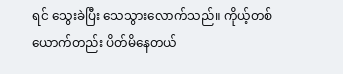ရင် သွေးခဲပြီး သေသွားလောက်သည်။ ကိုယ့်တစ်ယောက်တည်း ပိတ်မိနေတယ်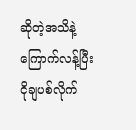ဆိုတဲ့အသိနဲ့ ကြောက်လန့်ပြီး ငိုချပစ်လိုက်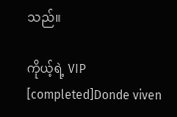သည်။

ကိုယ့်ရဲ့ VIP [completed]Donde viven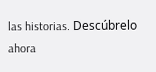las historias. Descúbrelo ahora